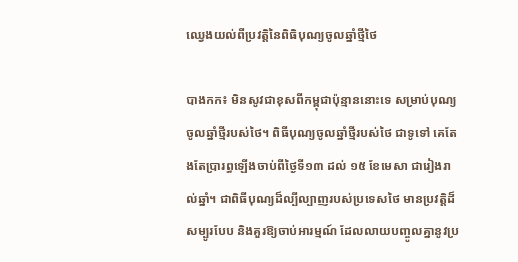ឈ្វេងយល់ពីប្រវត្តិនៃពិធិបុណ្យចូលឆ្នាំថ្មីថៃ

បាងកក៖ មិនសូវជាខុសពីកម្ពុជាប៉ុន្មាននោះទេ សម្រាប់បុណ្យចូលឆ្នាំថ្មីរបស់ថៃ។ ពិធីបុណ្យចូលឆ្នាំថ្មីរបស់ថៃ ជាទូទៅ គេតែងតែប្រារព្ធឡើងចាប់ពីថ្ងៃទី១៣ ដល់ ១៥ ខែមេសា ជារៀងរាល់ឆ្នាំ។ ជាពិធីបុណ្យដ៏ល្បីល្បាញរបស់ប្រទេសថៃ មានប្រវត្តិដ៏សម្បូរបែប និងគួរឱ្យចាប់អារម្មណ៍ ដែលលាយបញ្ចូលគ្នានូវប្រ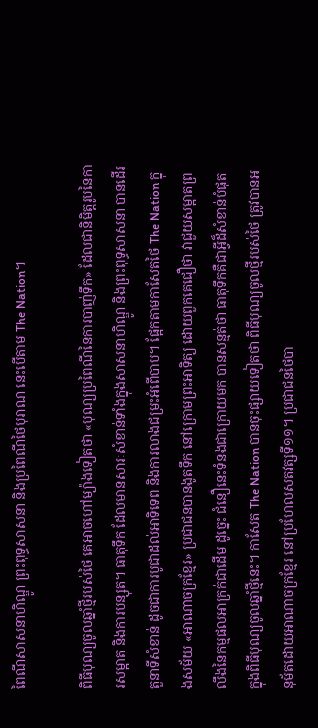ពៃណីសាសនាហិណ្ឌូ ព្រះពុទ្ធសាសនា និងប្រពៃណីថៃបុរាណ នេះបើតាម The Nation។

ពិធីបុណ្យចូលឆ្នាំថ្មីរបស់ថៃ គេអាចហៅម្យ៉ាងទៀតថា «បុណ្យប្រពៃណីនៃការបាញ់ទឹក» ដែលជានិមិត្តរូបនៃការសម្អាត និងការបន្សុត។ ធាតុទឹក ដែលមានសារៈសំខាន់ទាំងក្នុងសាសនាហិណ្ឌូ និងព្រះពុទ្ធសាសនា បានដើរតួនាទីសំខាន់ ដូចជាការបូជាដល់អាទិទេព និងការលាងជម្រះអំពើបាប។ ផ្អែកតាមកាសែតថៃ The Nation ក្នុងសម័យ «អាណាចក្រខ្មែរ» ប្រជាជនបានងូតទឹក នៅក្រោមព្រះអាទិត្យ ដោយពួកគេជឿថា វាជួយសម្អាតព្រលឹងនៃកម្មផលអាក្រក់ជាដើម ដូច្នេះ ជំនឿនេះទំនងជាក្រោយមក បានសន្មត់ថា ធាតុទឹកគឺជាអ្វីដ៏សំខាន់បំផុត ក្នុងពិធីបុណ្យចូលឆ្នាំថ្មីនេះ។ កាសែត The Nation បានចុះផ្សាយទៀតថា ពិធីបុណ្យចូលថ្មីរបស់ថៃ ត្រូវបានអនុម័តដោយអាណាចក្រខ្មែរ នៅប្រហែលសតវត្សទី១១។ ប្រជាជនថៃបា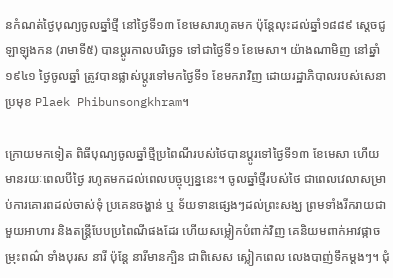នកំណត់ថ្ងៃបុណ្យចូលឆ្នាំថ្មី នៅថ្ងៃទី១៣ ខែមេសារហូតមក ប៉ុន្តែលុះដល់ឆ្នាំ១៨៨៩ ស្តេចជូឡាឡុងកន (រាមាទី៥) បានប្តូរកាលបរិច្ឆេទ ទៅជាថ្ងៃទី១ ខែមេសា។ យ៉ាងណាមិញ នៅឆ្នាំ ១៩៤១ ថ្ងៃចូលឆ្នាំ ត្រូវបានផ្លាស់ប្តូរទៅមកថ្ងៃទី១ ខែមករាវិញ ដោយរដ្ឋាភិបាលរបស់សេនាប្រមុខ Plaek Phibunsongkhram។

ក្រោយមកទៀត ពិធីបុណ្យចូលឆ្នាំថ្មីប្រពៃណីរបស់ថៃបានប្តូរទៅថ្ងៃទី១៣ ខែមេសា ហើយមានរយៈពេលបីថ្ងៃ រហូតមកដល់ពេលបច្ចុប្បន្ននេះ។ ចូលឆ្នាំថ្មីរបស់ថៃ ជាពេលវេលាសម្រាប់ការគោរពដល់ចាស់ទុំ ប្រគេនចង្ហាន់ ឬ ទ័យទានផ្សេងៗដល់ព្រះសង្ឃ ព្រមទាំងរីករាយជាមួយអាហារ និងតន្ត្រីបែបប្រពៃណីផងដែរ ហើយសម្លៀកបំពាក់វិញ គេនិយមពាក់អាវផ្កាចម្រុះពណ៌ ទាំងបុរស នារី ប៉ុន្តែ នារីមានក្បិន ជាពិសេស ស្លៀកពេល លេងបាញ់ទឹកម្តងៗ។ ជុំ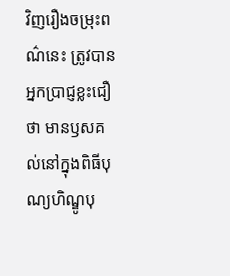វិញរឿងចម្រុះពណ៌នេះ ត្រូវបានអ្នកប្រាជ្ញខ្លះជឿថា មានឫសគល់នៅក្នុងពិធីបុណ្យហិណ្ឌូបុ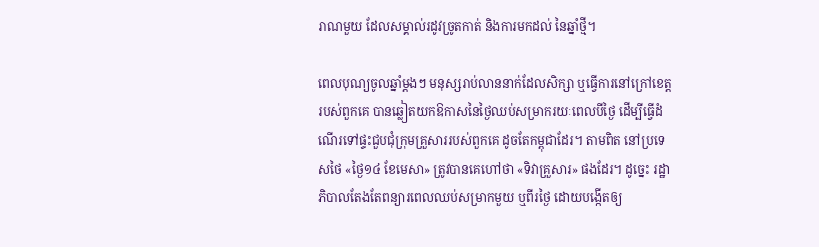រាណមួយ ដែលសម្គាល់រដូវច្រូតកាត់ និងការមកដល់ នៃឆ្នាំថ្មី។

ពេលបុណ្យចូលឆ្នាំម្តងៗ មនុស្សរាប់លាននាក់ដែលសិក្សា ឬធ្វើការនៅក្រៅខេត្តរបស់ពួកគេ បានឆ្លៀតយកឱកាសនៃថ្ងៃឈប់សម្រាករយៈពេលបីថ្ងៃ ដើម្បីធ្វើដំណើរទៅផ្ទះជួបជុំក្រុមគ្រួសាររបស់ពួកគេ ដូចតែកម្ពុជាដែរ។ តាមពិត នៅប្រទេសថៃ «ថ្ងៃ១៤ ខែមេសា» ត្រូវបានគេហៅថា «ទិវាគ្រួសារ» ផងដែរ។ ដូច្នេះ រដ្ឋាភិបាលតែងតែពន្យារពេលឈប់សម្រាកមួយ ឬពីរថ្ងៃ ដោយបង្កើតឲ្យ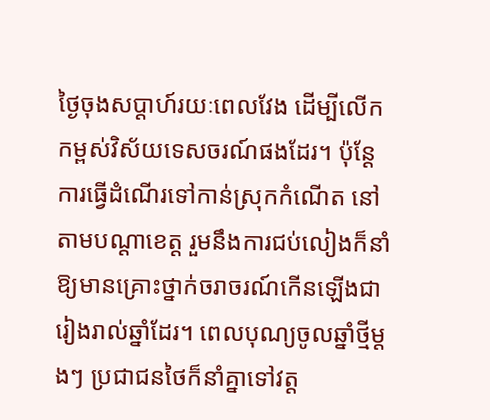ថ្ងៃចុងសប្តាហ៍រយៈពេលវែង ដើម្បីលើកកម្ពស់វិស័យទេសចរណ៍ផងដែរ។ ប៉ុន្តែការធ្វើដំណើរទៅកាន់ស្រុកកំណើត នៅតាមបណ្តាខេត្ត រួមនឹងការជប់លៀងក៏នាំឱ្យមានគ្រោះថ្នាក់ចរាចរណ៍កើនឡើងជារៀងរាល់ឆ្នាំដែរ។ ពេលបុណ្យចូលឆ្នាំថ្មីម្តងៗ ប្រជាជនថៃក៏នាំគ្នាទៅវត្ត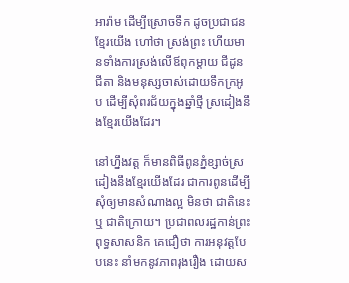អារ៉ាម ដើម្បីស្រោចទឹក ដូចប្រជាជនខ្មែរយើង ហៅថា ស្រង់ព្រះ ហើយមានទាំងការស្រង់លើឪពុកម្តាយ ជីដូនជីតា និងមនុស្សចាស់ដោយទឹកក្រអូប ដើម្បីសុំពរជ័យក្នុងឆ្នាំថ្មី ស្រដៀងនឹងខ្មែរយើងដែរ។

នៅហ្នឹងវត្ត ក៏មានពិធីពូនភ្នំខ្សាច់ស្រដៀងនឹងខ្មែរយើងដែរ ជាការពូនដើម្បីសុំឲ្យមានសំណាងល្អ មិនថា ជាតិនេះ ឬ ជាតិក្រោយ។ ប្រជាពលរដ្ឋកាន់ព្រះពុទ្ធសាសនិក គេជឿថា ការអនុវត្តបែបនេះ នាំមកនូវភាពរុងរឿង ដោយស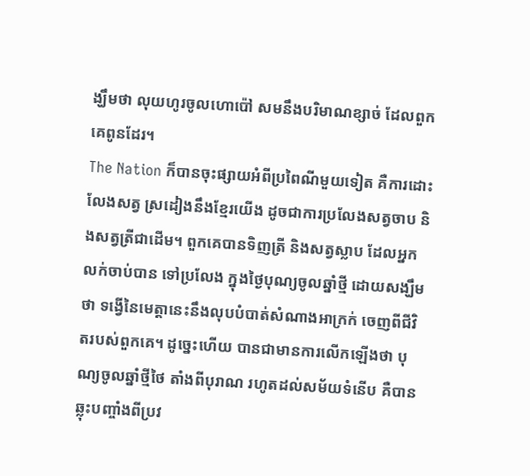ង្ឃឹមថា លុយហូរចូលហោប៉ៅ សមនឹងបរិមាណខ្សាច់ ដែលពួកគេពូនដែរ។
The Nation ក៏បានចុះផ្សាយអំពីប្រពៃណីមួយទៀត គឺការដោះលែងសត្វ ស្រដៀងនឹងខ្មែរយើង ដូចជាការប្រលែងសត្វចាប និងសត្វត្រីជាដើម។ ពួកគេបានទិញត្រី និងសត្វស្លាប ដែលអ្នកលក់ចាប់បាន ទៅប្រលែង ក្នុងថ្ងៃបុណ្យចូលឆ្នាំថ្មី ដោយសង្ឃឹមថា ទង្វើនៃមេត្តានេះនឹងលុបបំបាត់សំណាងអាក្រក់ ចេញពីជីវិតរបស់ពួកគេ។ ដូច្នេះហើយ បានជាមានការលើកឡើងថា បុណ្យចូលឆ្នាំថ្មីថៃ តាំងពីបុរាណ រហូតដល់សម័យទំនើប គឺបានឆ្លុះបញ្ចាំងពីប្រវ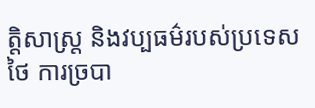ត្តិសាស្រ្ត និងវប្បធម៌របស់ប្រទេសថៃ ការច្របា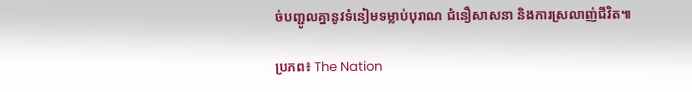ច់បញ្ជូលគ្នានូវទំនៀមទម្លាប់បុរាណ ជំនឿសាសនា និងការស្រលាញ់ជីវិត៕

ប្រភព៖ The Nation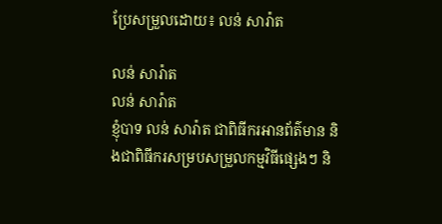ប្រែសម្រួលដោយ៖ លន់ សារ៉ាត

លន់ សារ៉ាត
លន់ សារ៉ាត
ខ្ញុំបាទ លន់ សារ៉ាត ជាពិធីករអានព័ត៌មាន និងជាពិធីករសម្របសម្រួលកម្មវិធីផ្សេងៗ និ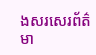ងសរសេរព័ត៌មា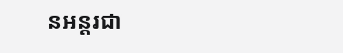នអន្តរជា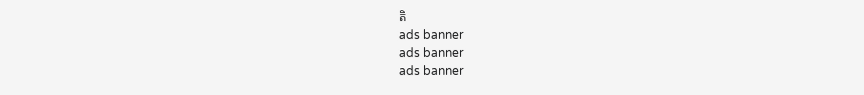តិ
ads banner
ads banner
ads banner